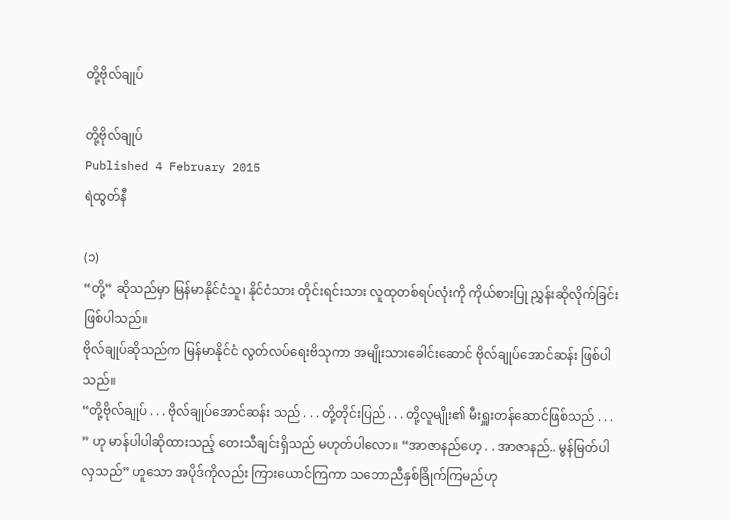တို့ဗိုလ်ချုပ်

တို့ဗိုလ်ချုပ်
Published 4 February 2015
ရဲထွတ်နီ

(၁)
“တို့” ဆိုသည်မှာ မြန်မာနိုင်ငံသူ၊ နိုင်ငံသား တိုင်းရင်းသား လူထုတစ်ရပ်လုံးကို ကိုယ်စားပြု ညွှန်းဆိုလိုက်ခြင်း ဖြစ်ပါသည်။
ဗိုလ်ချုပ်ဆိုသည်က မြန်မာနိုင်ငံ လွတ်လပ်ရေးဗိသုကာ အမျိုးသားခေါင်းဆောင် ဗိုလ်ချုပ်အောင်ဆန်း ဖြစ်ပါသည်။
“တို့ဗိုလ်ချုပ် . . . ဗိုလ်ချုပ်အောင်ဆန်း သည် . . . တို့တိုင်းပြည် . . . တို့လူမျိုး၏ မီးရှူးတန်ဆောင်ဖြစ်သည် . . . ” ဟု မာန်ပါပါဆိုထားသည့် တေးသီချင်းရှိသည် မဟုတ်ပါလော။ “အာဇာနည်ဟေ့ . . အာဇာနည်.. မွန်မြတ်ပါလှသည်” ဟူသော အပိုဒ်ကိုလည်း ကြားယောင်ကြကာ သဘောညီနှစ်ခြိုက်ကြမည်ဟု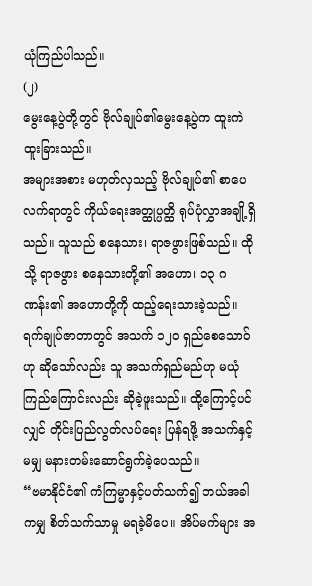ယုံကြည်ပါသည်။
(၂)
မွေးနေ့ပွဲတို့တွင် ဗိုလ်ချုပ်၏မွေးနေ့ပွဲက ထူးကဲထူးခြားသည်။
အများအစား မဟုတ်လှသည့် ဗိုလ်ချုပ်၏ စာပေလက်ရာတွင် ကိုယ်ရေးအတ္ထုပ္ပတ္ထိ ရုပ်ပုံလွှာအချို့ရှိသည်။ သူသည် စနေသား၊ ရာဇဖွားဖြစ်သည်။ ထိုသို့ ရာဇဖွား စနေသားတို့၏ အဟော၊ ၁၃ ဂဏန်း၏ အဟောတို့ကို ထည့်ရေးသားခဲ့သည်။ ရက်ချုပ်ဇာတာတွင် အသက် ၁၂ဝ ရှည်စေသောဝ်ဟု ဆိုသော်လည်း သူ အသက်ရှည်မည်ဟု မယုံကြည်ကြောင်းလည်း ဆိုခဲ့ဖူးသည်။ ထို့ကြောင့်ပင်လျှင် တိုင်းပြည်လွတ်လပ်ရေး ပြန်ရဖို့ အသက်နှင့်မမျှ မနားတမ်းဆောင်ရွက်ခဲ့ပေသည်။
“ဗမာနိုင်ငံ၏ ကံကြမ္မာနှင့်ပတ်သက်၍ ဘယ်အခါကမျှ စိတ်သက်သာမှု မရခဲ့မိပေ။ အိပ်မက်များ အ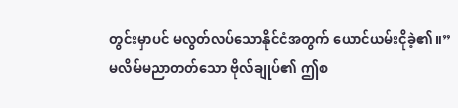တွင်းမှာပင် မလွတ်လပ်သောနိုင်ငံအတွက် ယောင်ယမ်းငိုခဲ့၏။”
မလိမ်မညာတတ်သော ဗိုလ်ချုပ်၏ ဤစ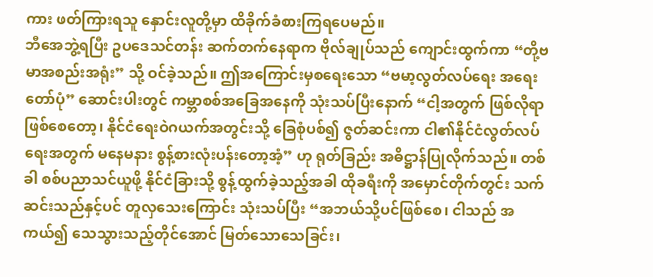ကား ဖတ်ကြားရသူ နှောင်းလူတို့မှာ ထိခိုက်ခံစားကြရပေမည်။
ဘီအေဘွဲ့ရပြီး ဥပဒေသင်တန်း ဆက်တက်နေရာက ဗိုလ်ချုပ်သည် ကျောင်းထွက်ကာ “တို့ဗမာအစည်းအရုံး” သို့ ဝင်ခဲ့သည်။ ဤအကြောင်းမှစရေးသော “ဗမာ့လွတ်လပ်ရေး အရေးတော်ပုံ” ဆောင်းပါးတွင် ကမ္ဘာစစ်အခြေအနေကို သုံးသပ်ပြီးနောက် “ငါ့အတွက် ဖြစ်လိုရာဖြစ်စေတော့၊ နိုင်ငံရေးဝဲဂယက်အတွင်းသို့ ခြေစုံပစ်၍ ဇွတ်ဆင်းကာ ငါ၏နိုင်ငံလွတ်လပ်ရေးအတွက် မနေမနား စွန့်စားလုံးပန်းတော့အံ့” ဟု ရုတ်ခြည်း အဓိဋ္ဌာန်ပြုလိုက်သည်။ တစ်ခါ စစ်ပညာသင်ယူဖို့ နိုင်ငံခြားသို့ စွန့်ထွက်ခဲ့သည့်အခါ ထိုခရီးကို အမှောင်တိုက်တွင်း သက်ဆင်းသည်နှင့်ပင် တူလှသေးကြောင်း သုံးသပ်ပြီး “အဘယ်သို့ပင်ဖြစ်စေ၊ ငါသည် အကယ်၍ သေသွားသည့်တိုင်အောင် မြတ်သောသေခြင်း၊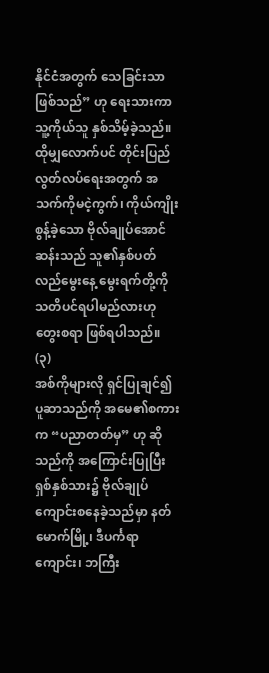နိုင်ငံအတွက် သေခြင်းသာဖြစ်သည်” ဟု ရေးသားကာ သူ့ကိုယ်သူ နှစ်သိမ့်ခဲ့သည်။
ထိုမျှလောက်ပင် တိုင်းပြည်လွတ်လပ်ရေးအတွက် အသက်ကိုမငဲ့ကွက်၊ ကိုယ်ကျိုး စွန့်ခဲ့သော ဗိုလ်ချုပ်အောင်ဆန်းသည် သူ၏နှစ်ပတ်လည်မွေးနေ့ မွေးရက်တို့ကို သတိပင်ရပါမည်လားဟု တွေးစရာ ဖြစ်ရပါသည်။
(၃)
အစ်ကိုများလို ရှင်ပြုချင်၍ ပူဆာသည်ကို အမေ၏စကားက “ပညာတတ်မှ” ဟု ဆိုသည်ကို အကြောင်းပြုပြီး ရှစ်နှစ်သား၌ ဗိုလ်ချုပ်ကျောင်းစနေခဲ့သည်မှာ နတ်မောက်မြို့၊ ဒီပင်္ကရာကျောင်း၊ ဘကြီး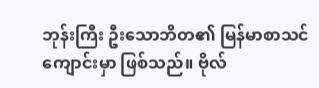ဘုန်းကြီး ဦးသောဘိတ၏ မြန်မာစာသင်ကျောင်းမှာ ဖြစ်သည်။ ဗိုလ်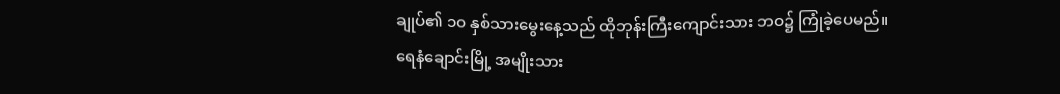ချုပ်၏ ၁ဝ နှစ်သားမွေးနေ့သည် ထိုဘုန်းကြီးကျောင်းသား ဘဝ၌ ကြုံခဲ့ပေမည်။
ရေနံချောင်းမြို့ အမျိုးသား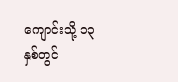ကျောင်းသို့ ၁၃ နှစ်တွင်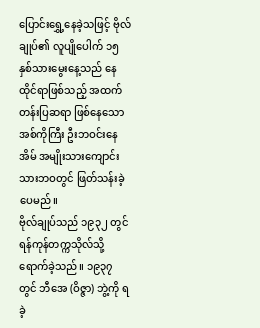ပြောင်းရွှေ့နေခဲ့သဖြင့် ဗိုလ်ချုပ်၏ လူပျိုပေါက် ၁၅ နှစ်သားမွေးနေ့သည် နေထိုင်ရာဖြစ်သည့် အထက်တန်းပြဆရာ ဖြစ်နေသော အစ်ကိုကြီး ဦးဘဝင်းနေအိမ် အမျိုးသားကျောင်းသားဘဝတွင် ဖြတ်သန်းခဲ့ပေမည်။
ဗိုလ်ချုပ်သည် ၁၉၃၂ တွင် ရန်ကုန်တက္ကသိုလ်သို့ ရောက်ခဲ့သည်။ ၁၉၃၇ တွင် ဘီအေ (ဝိဇ္ဇာ) ဘွဲ့ကို ရခဲ့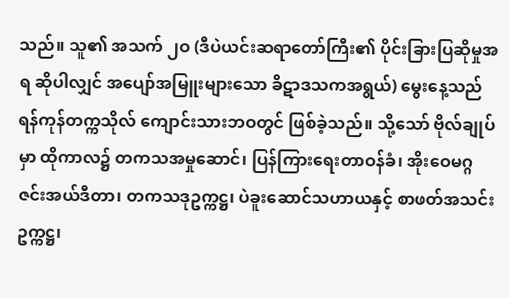သည်။ သူ၏ အသက် ၂ဝ (ဒီပဲယင်းဆရာတော်ကြီး၏ ပိုင်းခြားပြဆိုမှုအရ ဆိုပါလျှင် အပျော်အမြူးများသော ခိဋာဒသကအရွယ်) မွေးနေ့သည် ရန်ကုန်တက္ကသိုလ် ကျောင်းသားဘဝတွင် ဖြစ်ခဲ့သည်။ သို့သော် ဗိုလ်ချုပ်မှာ ထိုကာလ၌ တကသအမှုဆောင်၊ ပြန်ကြားရေးတာဝန်ခံ၊ အိုးဝေမဂ္ဂဇင်းအယ်ဒီတာ၊ တကသဒုဥက္ကဋ္ဌ၊ ပဲခူးဆောင်သဟာယနှင့် စာဖတ်အသင်းဥက္ကဋ္ဌ၊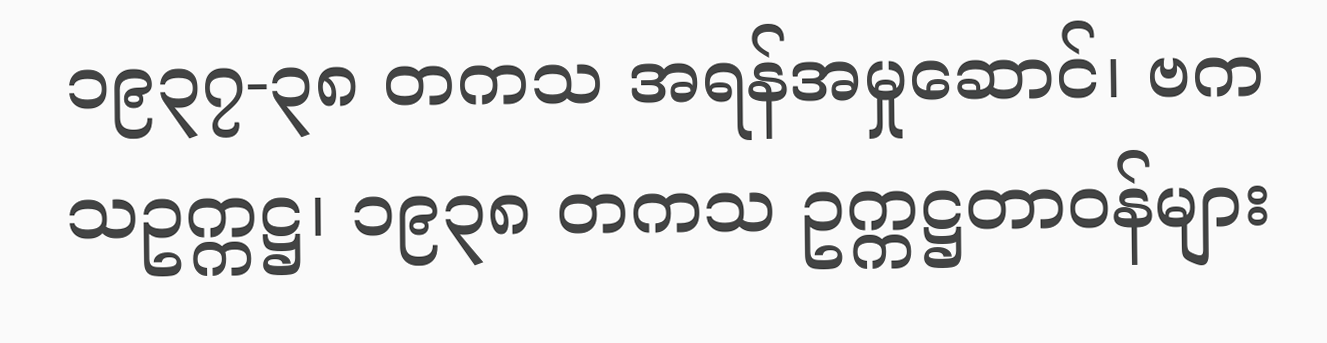၁၉၃၇-၃၈ တကသ အရန်အမှုဆောင်၊ ဗကသဥက္ကဋ္ဌ၊ ၁၉၃၈ တကသ ဥက္ကဋ္ဌတာဝန်များ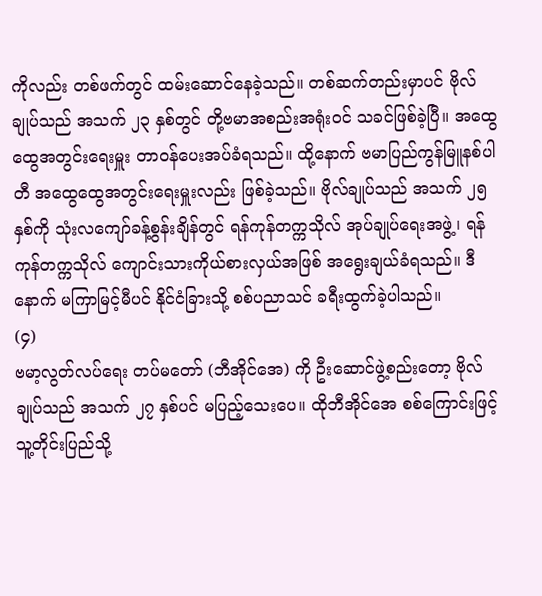ကိုလည်း တစ်ဖက်တွင် ထမ်းဆောင်နေခဲ့သည်။ တစ်ဆက်တည်းမှာပင် ဗိုလ်ချုပ်သည် အသက် ၂၃ နှစ်တွင် တို့ဗမာအစည်းအရုံးဝင် သခင်ဖြစ်ခဲ့ပြီ။ အထွေထွေအတွင်းရေးမှူး တာဝန်ပေးအပ်ခံရသည်။ ထို့နောက် ဗမာပြည်ကွန်မြူနစ်ပါတီ အထွေထွေအတွင်းရေးမှူးလည်း ဖြစ်ခဲ့သည်။ ဗိုလ်ချုပ်သည် အသက် ၂၅ နှစ်ကို သုံးလကျော်ခန့်စွန်းချိန်တွင် ရန်ကုန်တက္ကသိုလ် အုပ်ချုပ်ရေးအဖွဲ့၊ ရန်ကုန်တက္ကသိုလ် ကျောင်းသားကိုယ်စားလှယ်အဖြစ် အရွေးချယ်ခံရသည်။ ဒီနောက် မကြာမြင့်မီပင် နိုင်ငံခြားသို့ စစ်ပညာသင် ခရီးထွက်ခဲ့ပါသည်။
(၄)
ဗမာ့လွတ်လပ်ရေး တပ်မတော် (ဘီအိုင်အေ) ကို ဦးဆောင်ဖွဲ့စည်းတော့ ဗိုလ်ချုပ်သည် အသက် ၂၇ နှစ်ပင် မပြည့်သေးပေ။ ထိုဘီအိုင်အေ စစ်ကြောင်းဖြင့် သူ့တိုင်းပြည်သို့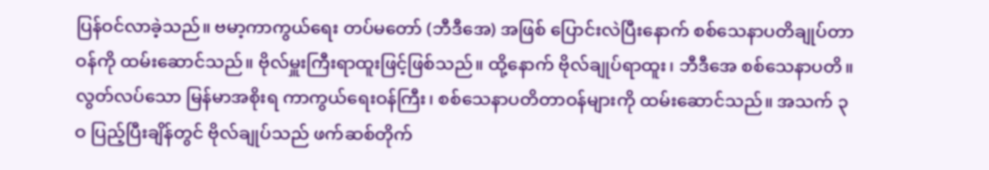ပြန်ဝင်လာခဲ့သည်။ ဗမာ့ကာကွယ်ရေး တပ်မတော် (ဘီဒီအေ) အဖြစ် ပြောင်းလဲပြီးနောက် စစ်သေနာပတိချုပ်တာဝန်ကို ထမ်းဆောင်သည်။ ဗိုလ်မှူးကြီးရာထူးဖြင့်ဖြစ်သည်။ ထို့နောက် ဗိုလ်ချုပ်ရာထူး၊ ဘီဒီအေ စစ်သေနာပတိ။ လွတ်လပ်သော မြန်မာအစိုးရ ကာကွယ်ရေးဝန်ကြီး၊ စစ်သေနာပတိတာဝန်များကို ထမ်းဆောင်သည်။ အသက် ၃ဝ ပြည့်ပြီးချိန်တွင် ဗိုလ်ချုပ်သည် ဖက်ဆစ်တိုက်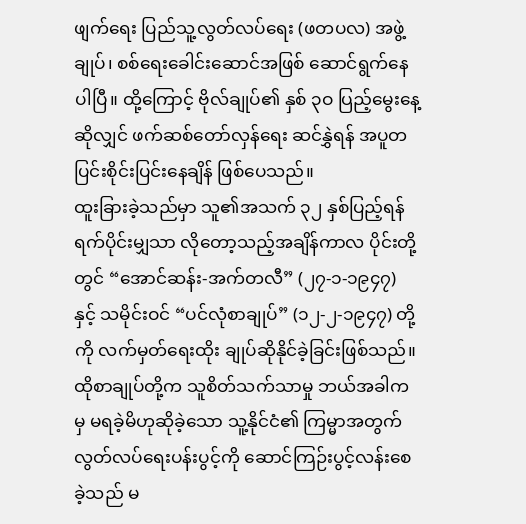ဖျက်ရေး ပြည်သူ့လွတ်လပ်ရေး (ဖတပလ) အဖွဲ့ချုပ်၊ စစ်ရေးခေါင်းဆောင်အဖြစ် ဆောင်ရွက်နေပါပြီ။ ထို့ကြောင့် ဗိုလ်ချုပ်၏ နှစ် ၃ဝ ပြည့်မွေးနေ့ဆိုလျှင် ဖက်ဆစ်တော်လှန်ရေး ဆင်နွှဲရန် အပူတပြင်းစိုင်းပြင်းနေချိန် ဖြစ်ပေသည်။
ထူးခြားခဲ့သည်မှာ သူ၏အသက် ၃၂ နှစ်ပြည့်ရန် ရက်ပိုင်းမျှသာ လိုတော့သည့်အချိန်ကာလ ပိုင်းတို့တွင် “အောင်ဆန်း-အက်တလီ” (၂၇-၁-၁၉၄၇) နှင့် သမိုင်းဝင် “ပင်လုံစာချုပ်” (၁၂-၂-၁၉၄၇) တို့ကို လက်မှတ်ရေးထိုး ချုပ်ဆိုနိုင်ခဲ့ခြင်းဖြစ်သည်။ ထိုစာချုပ်တို့က သူစိတ်သက်သာမှု ဘယ်အခါကမှ မရခဲ့မိဟုဆိုခဲ့သော သူ့နိုင်ငံ၏ ကြမ္မာအတွက် လွတ်လပ်ရေးပန်းပွင့်ကို ဆောင်ကြဉ်းပွင့်လန်းစေခဲ့သည် မ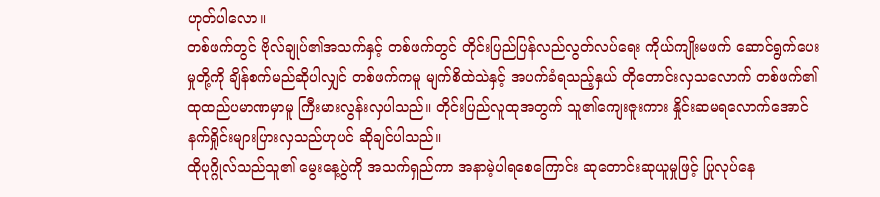ဟုတ်ပါလော။
တစ်ဖက်တွင် ဗိုလ်ချုပ်၏အသက်နှင့် တစ်ဖက်တွင် တိုင်းပြည်ပြန်လည်လွတ်လပ်ရေး ကိုယ်ကျိုးမဖက် ဆောင်ရွက်ပေးမှုတို့ကို ချိန်စက်မည်ဆိုပါလျှင် တစ်ဖက်ကမူ မျက်စိထဲသဲနှင့် အပက်ခံရသည့်နှယ် တိုတောင်းလှသလောက် တစ်ဖက်၏ ထုထည်ပမာဏမှာမူ ကြီးမားလွန်းလှပါသည်။ တိုင်းပြည်လူထုအတွက် သူ၏ကျေးဇူးကား နှိုင်းဆမရလောက်အောင် နက်ရှိုင်းများပြားလှသည်ဟုပင် ဆိုချင်ပါသည်။
ထိုပုဂ္ဂိုလ်သည်သူ၏ မွေးနေ့ပွဲကို အသက်ရှည်ကာ အနာမဲ့ပါရစေကြောင်း ဆုတောင်းဆုယူမှုဖြင့် ပြုလုပ်နေ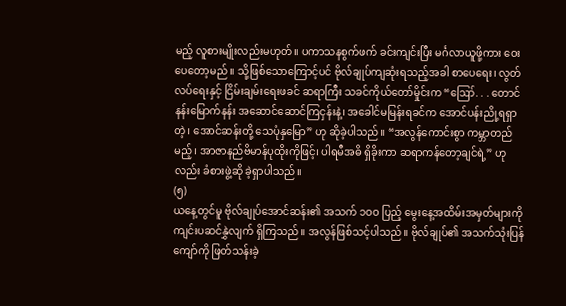မည့် လူစားမျိုးလည်းမဟုတ်။ ပကာသနစွက်ဖက် ခင်းကျင်းပြီး မင်္ဂလာယူဖို့ကား ဝေးပေတော့မည်။ သို့ဖြစ်သောကြောင့်ပင် ဗိုလ်ချုပ်ကျဆုံးရသည့်အခါ စာပေရေး၊ လွတ်လပ်ရေးနှင့် ငြိမ်းချမ်းရေးဖခင် ဆရာကြီး သခင်ကိုယ်တော်မှိုင်းက “ဪ. . . တောင်နန်းမြောက်နန်း အဆောင်ဆောင်ကြငှန်းနဲ့၊ အခေါင်မမြန်းရခင်က အောင်ပန်းညို့ရရှာတဲ့၊ အောင်ဆန်းတို့ သေပုံနှမြော” ဟု ဆိုခဲ့ပါသည်။ “အလွန်ကောင်းစွာ ကမ္ဘာတည်မည့်၊ အာဇာနည်ဗိမာန်ပုထိုးကိုဖြင့်၊ ပါရမီအဓိ ရှိခိုးကာ ဆရာကန်တော့ချင်ရဲ့” ဟုလည်း ခံစားဖွဲ့ဆို ခဲ့ရှာပါသည်။
(၅)
ယနေ့တွင်မူ ဗိုလ်ချုပ်အောင်ဆန်း၏ အသက် ၁ဝဝ ပြည့် မွေးနေ့အထိမ်းအမှတ်များကို ကျင်းပဆင်နွှဲလျက် ရှိကြသည်။ အလွန်ဖြစ်သင့်ပါသည်။ ဗိုလ်ချုပ်၏ အသက်သုံးပြန်ကျော်ကို ဖြတ်သန်းခဲ့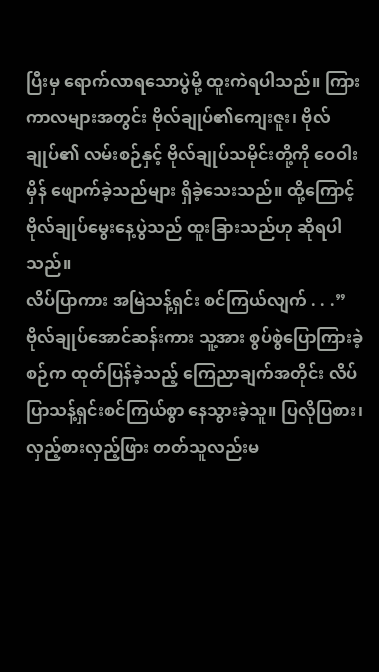ပြီးမှ ရောက်လာရသောပွဲမို့ ထူးကဲရပါသည်။ ကြားကာလများအတွင်း ဗိုလ်ချုပ်၏ကျေးဇူး၊ ဗိုလ်ချုပ်၏ လမ်းစဉ်နှင့် ဗိုလ်ချုပ်သမိုင်းတို့ကို ဝေဝါးမှိန် ဖျောက်ခဲ့သည်များ ရှိခဲ့သေးသည်။ ထို့ကြောင့် ဗိုလ်ချုပ်မွေးနေ့ပွဲသည် ထူးခြားသည်ဟု ဆိုရပါသည်။
လိပ်ပြာကား အမြဲသန့်ရှင်း စင်ကြယ်လျက် . . .”
ဗိုလ်ချုပ်အောင်ဆန်းကား သူ့အား စွပ်စွဲပြောကြားခဲ့စဉ်က ထုတ်ပြန်ခဲ့သည့် ကြေညာချက်အတိုင်း လိပ်ပြာသန့်ရှင်းစင်ကြယ်စွာ နေသွားခဲ့သူ။ ပြလိုပြစား၊ လှည့်စားလှည့်ဖြား တတ်သူလည်းမ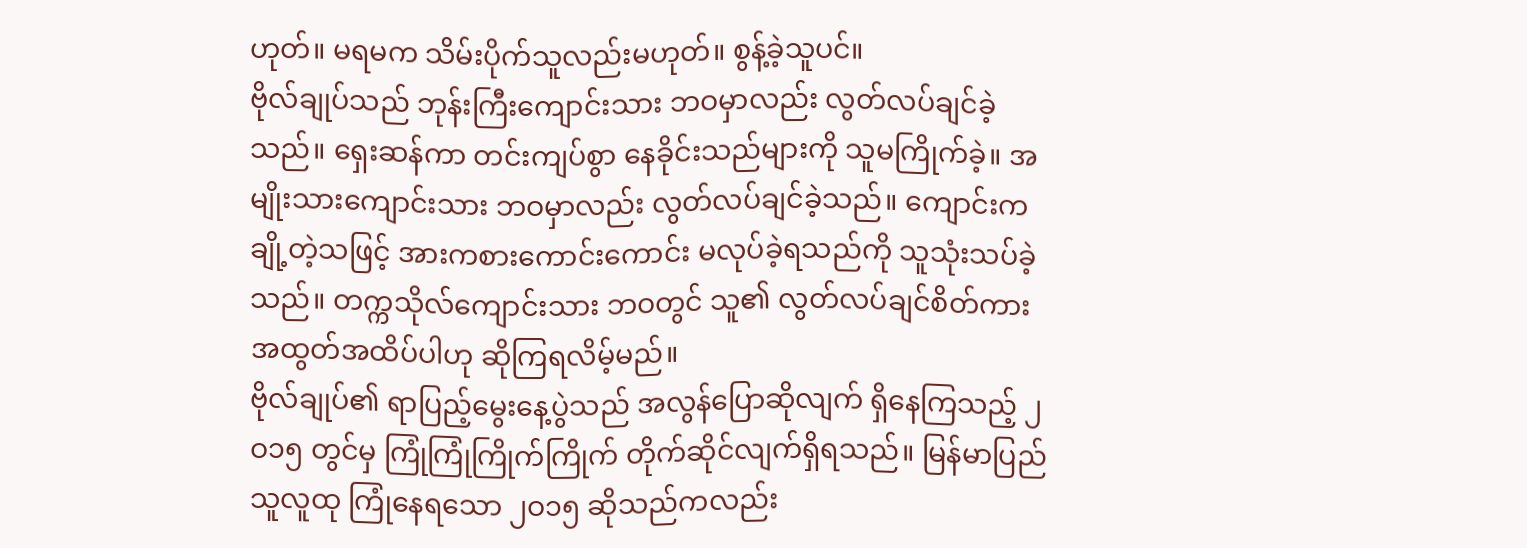ဟုတ်။ မရမက သိမ်းပိုက်သူလည်းမဟုတ်။ စွန့်ခဲ့သူပင်။
ဗိုလ်ချုပ်သည် ဘုန်းကြီးကျောင်းသား ဘဝမှာလည်း လွတ်လပ်ချင်ခဲ့သည်။ ရှေးဆန်ကာ တင်းကျပ်စွာ နေခိုင်းသည်များကို သူမကြိုက်ခဲ့။ အမျိုးသားကျောင်းသား ဘဝမှာလည်း လွတ်လပ်ချင်ခဲ့သည်။ ကျောင်းကချို့တဲ့သဖြင့် အားကစားကောင်းကောင်း မလုပ်ခဲ့ရသည်ကို သူသုံးသပ်ခဲ့သည်။ တက္ကသိုလ်ကျောင်းသား ဘဝတွင် သူ၏ လွတ်လပ်ချင်စိတ်ကား အထွတ်အထိပ်ပါဟု ဆိုကြရလိမ့်မည်။
ဗိုလ်ချုပ်၏ ရာပြည့်မွေးနေ့ပွဲသည် အလွန်ပြောဆိုလျက် ရှိနေကြသည့် ၂ဝ၁၅ တွင်မှ ကြုံကြုံကြိုက်ကြိုက် တိုက်ဆိုင်လျက်ရှိရသည်။ မြန်မာပြည်သူလူထု ကြုံနေရသော ၂ဝ၁၅ ဆိုသည်ကလည်း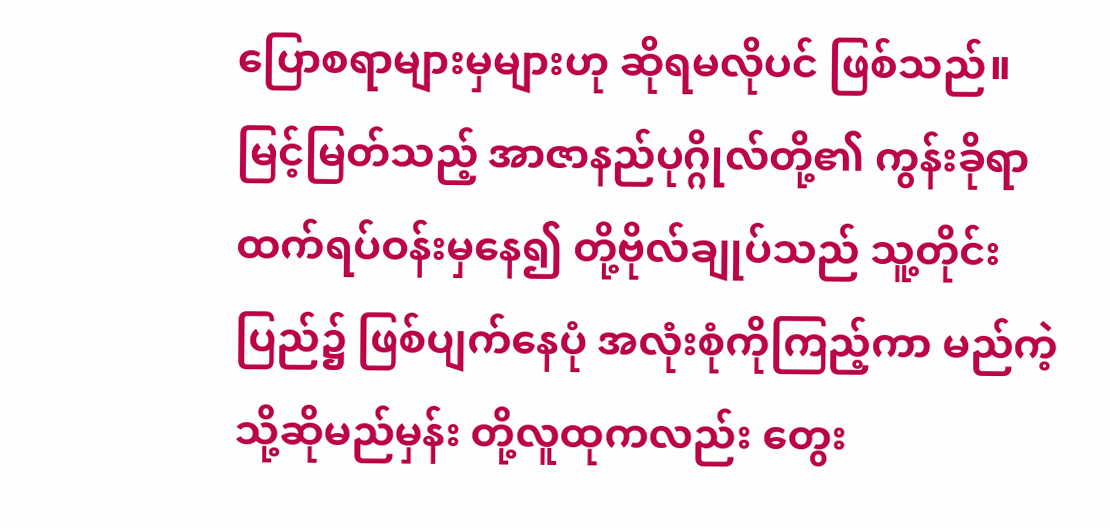ပြောစရာများမှများဟု ဆိုရမလိုပင် ဖြစ်သည်။
မြင့်မြတ်သည့် အာဇာနည်ပုဂ္ဂိုလ်တို့၏ ကွန်းခိုရာ ထက်ရပ်ဝန်းမှနေ၍ တို့ဗိုလ်ချုပ်သည် သူ့တိုင်းပြည်၌ ဖြစ်ပျက်နေပုံ အလုံးစုံကိုကြည့်ကာ မည်ကဲ့သို့ဆိုမည်မှန်း တို့လူထုကလည်း တွေး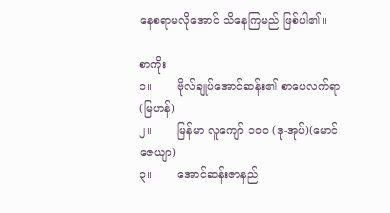နေစရာမလိုအောင် သိနေကြမည် ဖြစ်ပါ၏။

စာကိုး
၁။       ဗိုလ်ချုပ်အောင်ဆန်း၏ စာပေလက်ရာ (မြဟန်)
၂။       မြန်မာ လူကျော် ၁၀၀ (ဒု-အုပ်)(မောင်ဇေယျာ)
၃။       အောင်ဆန်းဇာနည်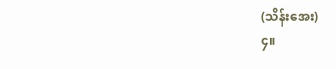(သိန်းအေး)
၄။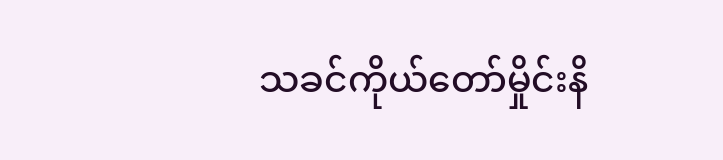သခင်ကိုယ်တော်မှိုင်းနိ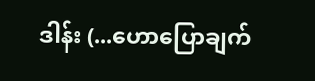ဒါန်း (...ဟောပြောချက်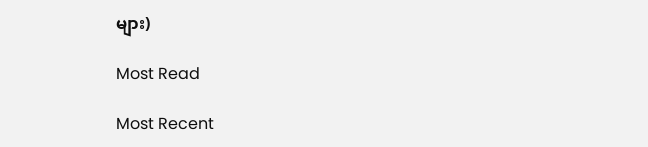များ)

Most Read

Most Recent